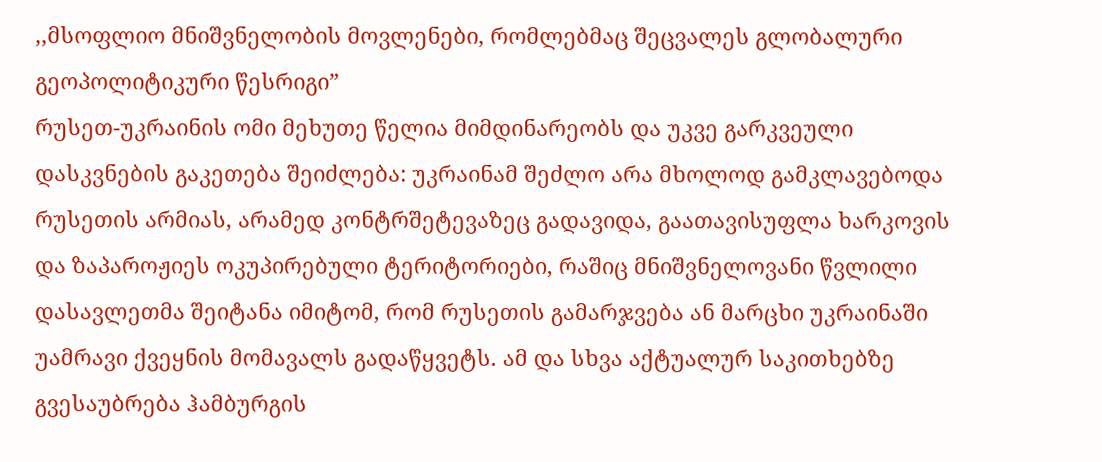,,მსოფლიო მნიშვნელობის მოვლენები, რომლებმაც შეცვალეს გლობალური გეოპოლიტიკური წესრიგი”
რუსეთ-უკრაინის ომი მეხუთე წელია მიმდინარეობს და უკვე გარკვეული დასკვნების გაკეთება შეიძლება: უკრაინამ შეძლო არა მხოლოდ გამკლავებოდა რუსეთის არმიას, არამედ კონტრშეტევაზეც გადავიდა, გაათავისუფლა ხარკოვის და ზაპაროჟიეს ოკუპირებული ტერიტორიები, რაშიც მნიშვნელოვანი წვლილი დასავლეთმა შეიტანა იმიტომ, რომ რუსეთის გამარჯვება ან მარცხი უკრაინაში უამრავი ქვეყნის მომავალს გადაწყვეტს. ამ და სხვა აქტუალურ საკითხებზე გვესაუბრება ჰამბურგის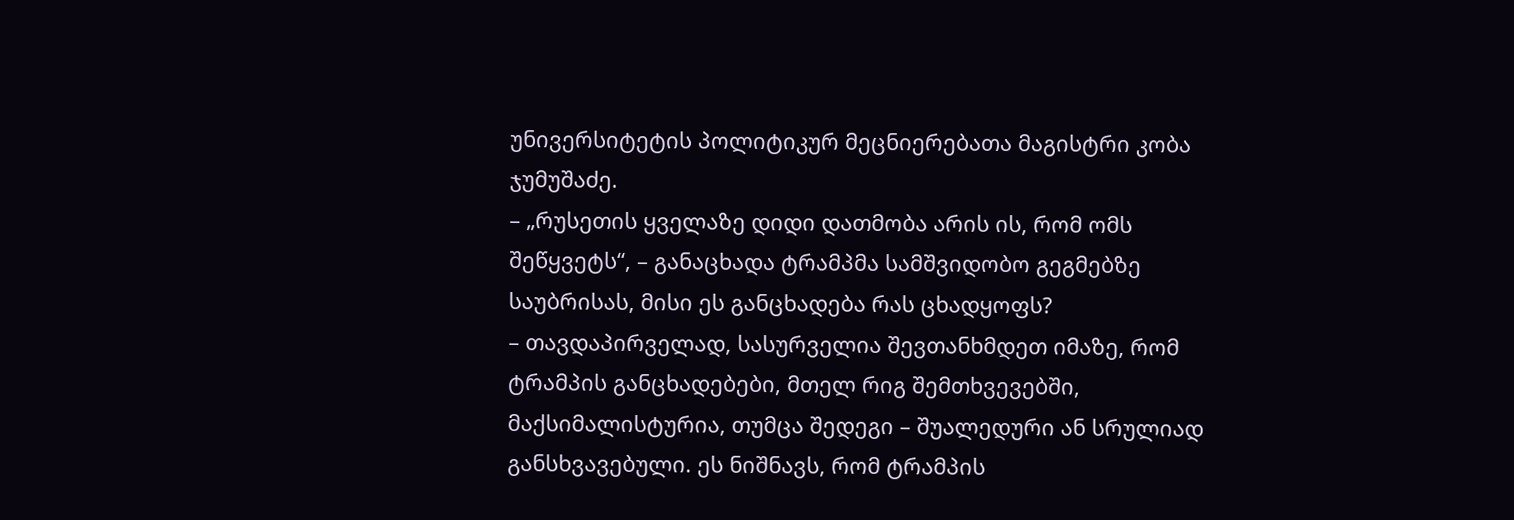უნივერსიტეტის პოლიტიკურ მეცნიერებათა მაგისტრი კობა ჯუმუშაძე.
– „რუსეთის ყველაზე დიდი დათმობა არის ის, რომ ომს შეწყვეტს“, – განაცხადა ტრამპმა სამშვიდობო გეგმებზე საუბრისას, მისი ეს განცხადება რას ცხადყოფს?
– თავდაპირველად, სასურველია შევთანხმდეთ იმაზე, რომ ტრამპის განცხადებები, მთელ რიგ შემთხვევებში, მაქსიმალისტურია, თუმცა შედეგი – შუალედური ან სრულიად განსხვავებული. ეს ნიშნავს, რომ ტრამპის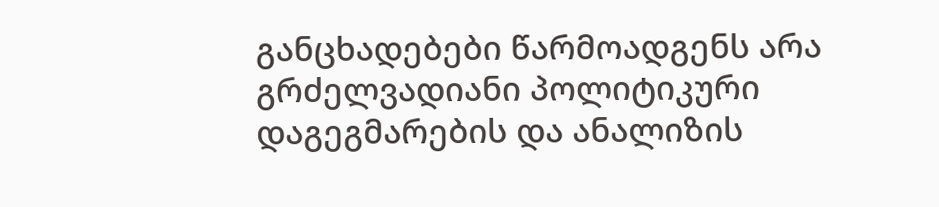განცხადებები წარმოადგენს არა გრძელვადიანი პოლიტიკური დაგეგმარების და ანალიზის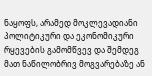ნაყოფს, არამედ მოკლევადიანი პოლიტიკური და ეკონომიკური რყევების გამომწვევ და შემდეგ მათ ნაწილობრივ მოგვარებაზე ან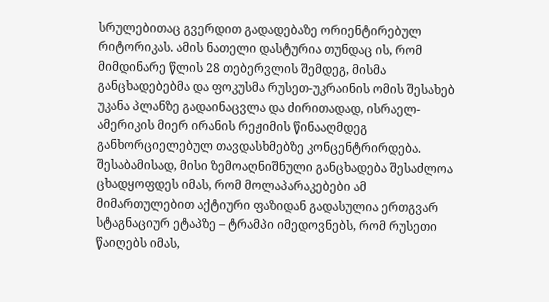სრულებითაც გვერდით გადადებაზე ორიენტირებულ რიტორიკას. ამის ნათელი დასტურია თუნდაც ის, რომ მიმდინარე წლის 28 თებერვლის შემდეგ, მისმა განცხადებებმა და ფოკუსმა რუსეთ-უკრაინის ომის შესახებ უკანა პლანზე გადაინაცვლა და ძირითადად, ისრაელ-ამერიკის მიერ ირანის რეჟიმის წინააღმდეგ განხორციელებულ თავდასხმებზე კონცენტრირდება. შესაბამისად, მისი ზემოაღნიშნული განცხადება შესაძლოა ცხადყოფდეს იმას, რომ მოლაპარაკებები ამ მიმართულებით აქტიური ფაზიდან გადასულია ერთგვარ სტაგნაციურ ეტაპზე – ტრამპი იმედოვნებს, რომ რუსეთი წაიღებს იმას,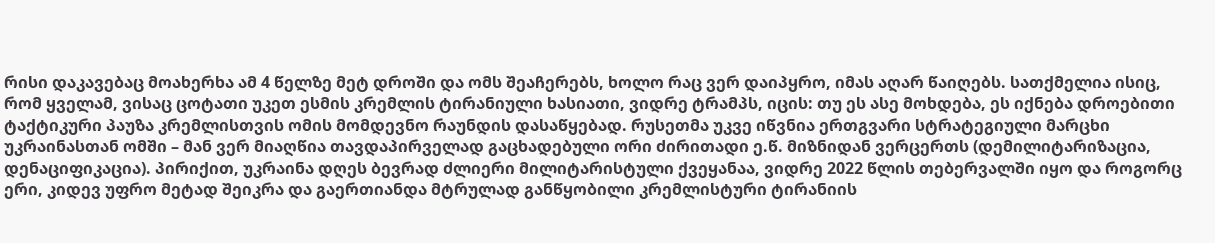რისი დაკავებაც მოახერხა ამ 4 წელზე მეტ დროში და ომს შეაჩერებს, ხოლო რაც ვერ დაიპყრო, იმას აღარ წაიღებს. სათქმელია ისიც, რომ ყველამ, ვისაც ცოტათი უკეთ ესმის კრემლის ტირანიული ხასიათი, ვიდრე ტრამპს, იცის: თუ ეს ასე მოხდება, ეს იქნება დროებითი ტაქტიკური პაუზა კრემლისთვის ომის მომდევნო რაუნდის დასაწყებად. რუსეთმა უკვე იწვნია ერთგვარი სტრატეგიული მარცხი უკრაინასთან ომში – მან ვერ მიაღწია თავდაპირველად გაცხადებული ორი ძირითადი ე.წ. მიზნიდან ვერცერთს (დემილიტარიზაცია, დენაციფიკაცია). პირიქით, უკრაინა დღეს ბევრად ძლიერი მილიტარისტული ქვეყანაა, ვიდრე 2022 წლის თებერვალში იყო და როგორც ერი, კიდევ უფრო მეტად შეიკრა და გაერთიანდა მტრულად განწყობილი კრემლისტური ტირანიის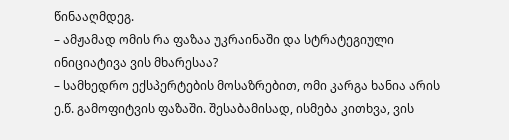წინააღმდეგ.
– ამჟამად ომის რა ფაზაა უკრაინაში და სტრატეგიული ინიციატივა ვის მხარესაა?
– სამხედრო ექსპერტების მოსაზრებით, ომი კარგა ხანია არის ე.წ. გამოფიტვის ფაზაში. შესაბამისად, ისმება კითხვა, ვის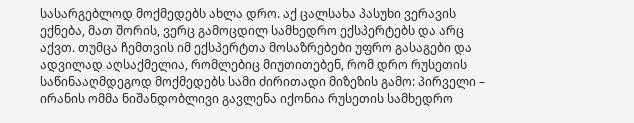სასარგებლოდ მოქმედებს ახლა დრო. აქ ცალსახა პასუხი ვერავის ექნება, მათ შორის, ვერც გამოცდილ სამხედრო ექსპერტებს და არც აქვთ. თუმცა ჩემთვის იმ ექსპერტთა მოსაზრებები უფრო გასაგები და ადვილად აღსაქმელია, რომლებიც მიუთითებენ, რომ დრო რუსეთის საწინააღმდეგოდ მოქმედებს სამი ძირითადი მიზეზის გამო: პირველი – ირანის ომმა ნიშანდობლივი გავლენა იქონია რუსეთის სამხედრო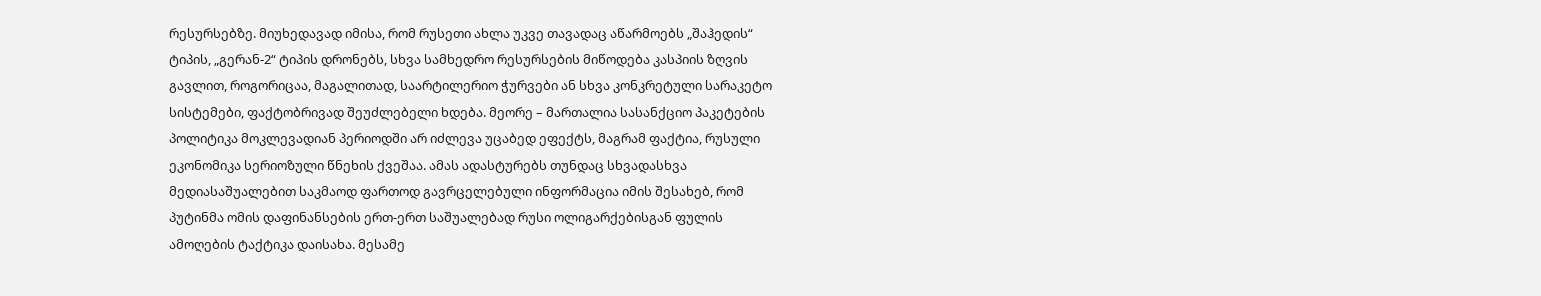რესურსებზე. მიუხედავად იმისა, რომ რუსეთი ახლა უკვე თავადაც აწარმოებს „შაჰედის“ ტიპის, „გერან-2“ ტიპის დრონებს, სხვა სამხედრო რესურსების მიწოდება კასპიის ზღვის გავლით, როგორიცაა, მაგალითად, საარტილერიო ჭურვები ან სხვა კონკრეტული სარაკეტო სისტემები, ფაქტობრივად შეუძლებელი ხდება. მეორე – მართალია სასანქციო პაკეტების პოლიტიკა მოკლევადიან პერიოდში არ იძლევა უცაბედ ეფექტს, მაგრამ ფაქტია, რუსული ეკონომიკა სერიოზული წნეხის ქვეშაა. ამას ადასტურებს თუნდაც სხვადასხვა მედიასაშუალებით საკმაოდ ფართოდ გავრცელებული ინფორმაცია იმის შესახებ, რომ პუტინმა ომის დაფინანსების ერთ-ერთ საშუალებად რუსი ოლიგარქებისგან ფულის ამოღების ტაქტიკა დაისახა. მესამე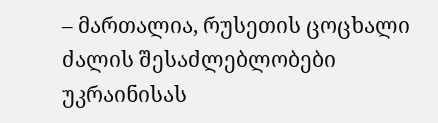– მართალია, რუსეთის ცოცხალი ძალის შესაძლებლობები უკრაინისას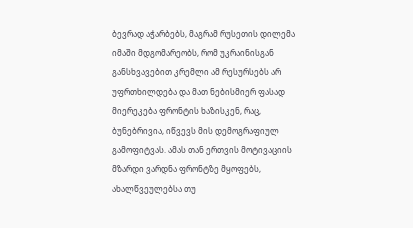ბევრად აჭარბებს, მაგრამ რუსეთის დილემა იმაში მდგომარეობს, რომ უკრაინისგან განსხვავებით კრემლი ამ რესურსებს არ უფრთხილდება და მათ ნებისმიერ ფასად მიერეკება ფრონტის ხაზისკენ, რაც, ბუნებრივია, იწვევს მის დემოგრაფიულ გამოფიტვას. ამას თან ერთვის მოტივაციის მზარდი ვარდნა ფრონტზე მყოფებს, ახალწვეულებსა თუ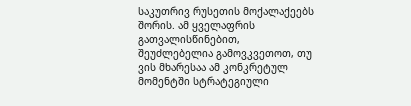საკუთრივ რუსეთის მოქალაქეებს შორის. ამ ყველაფრის გათვალისწინებით, შეუძლებელია გამოვკვეთოთ, თუ ვის მხარესაა ამ კონკრეტულ მომენტში სტრატეგიული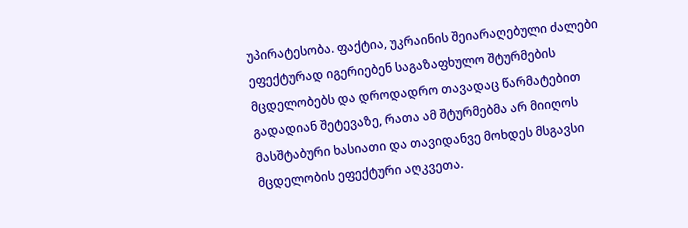უპირატესობა. ფაქტია, უკრაინის შეიარაღებული ძალები ეფექტურად იგერიებენ საგაზაფხულო შტურმების მცდელობებს და დროდადრო თავადაც წარმატებით გადადიან შეტევაზე, რათა ამ შტურმებმა არ მიიღოს მასშტაბური ხასიათი და თავიდანვე მოხდეს მსგავსი მცდელობის ეფექტური აღკვეთა.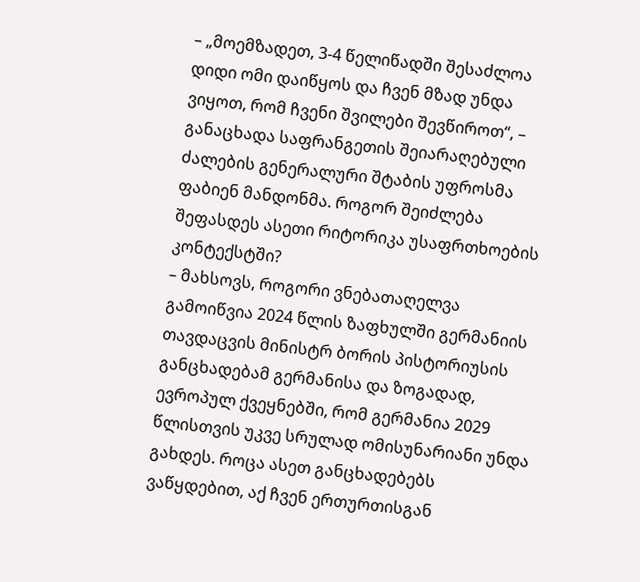– „მოემზადეთ, 3-4 წელიწადში შესაძლოა დიდი ომი დაიწყოს და ჩვენ მზად უნდა ვიყოთ, რომ ჩვენი შვილები შევწიროთ“, – განაცხადა საფრანგეთის შეიარაღებული ძალების გენერალური შტაბის უფროსმა ფაბიენ მანდონმა. როგორ შეიძლება შეფასდეს ასეთი რიტორიკა უსაფრთხოების კონტექსტში?
– მახსოვს, როგორი ვნებათაღელვა გამოიწვია 2024 წლის ზაფხულში გერმანიის თავდაცვის მინისტრ ბორის პისტორიუსის განცხადებამ გერმანისა და ზოგადად, ევროპულ ქვეყნებში, რომ გერმანია 2029 წლისთვის უკვე სრულად ომისუნარიანი უნდა გახდეს. როცა ასეთ განცხადებებს ვაწყდებით, აქ ჩვენ ერთურთისგან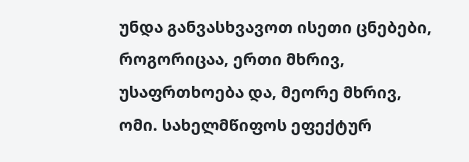უნდა განვასხვავოთ ისეთი ცნებები, როგორიცაა, ერთი მხრივ, უსაფრთხოება და, მეორე მხრივ, ომი. სახელმწიფოს ეფექტურ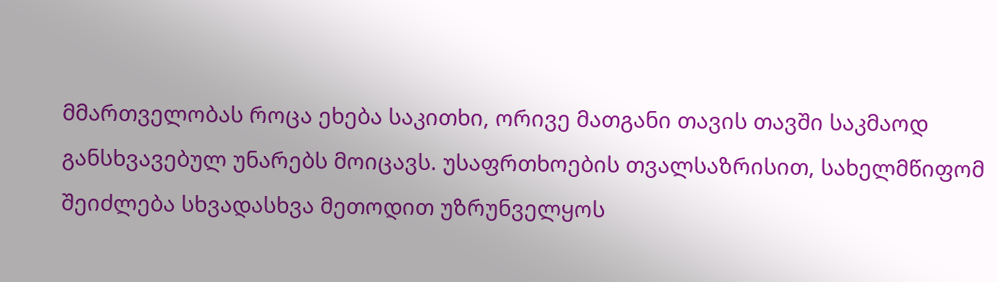მმართველობას როცა ეხება საკითხი, ორივე მათგანი თავის თავში საკმაოდ განსხვავებულ უნარებს მოიცავს. უსაფრთხოების თვალსაზრისით, სახელმწიფომ შეიძლება სხვადასხვა მეთოდით უზრუნველყოს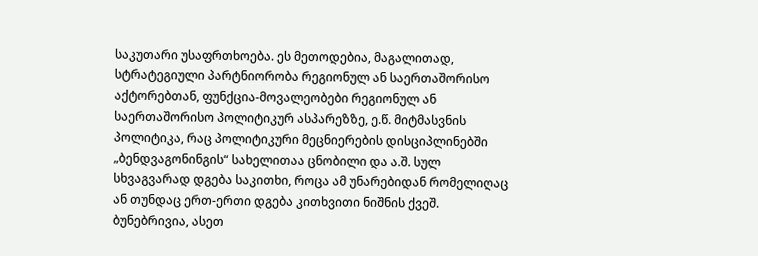საკუთარი უსაფრთხოება. ეს მეთოდებია, მაგალითად, სტრატეგიული პარტნიორობა რეგიონულ ან საერთაშორისო აქტორებთან, ფუნქცია-მოვალეობები რეგიონულ ან საერთაშორისო პოლიტიკურ ასპარეზზე, ე.წ. მიტმასვნის პოლიტიკა, რაც პოლიტიკური მეცნიერების დისციპლინებში „ბენდვაგონინგის“ სახელითაა ცნობილი და ა.შ. სულ სხვაგვარად დგება საკითხი, როცა ამ უნარებიდან რომელიღაც ან თუნდაც ერთ-ერთი დგება კითხვითი ნიშნის ქვეშ. ბუნებრივია, ასეთ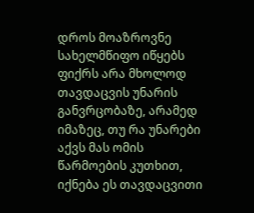დროს მოაზროვნე სახელმწიფო იწყებს ფიქრს არა მხოლოდ თავდაცვის უნარის განვრცობაზე, არამედ იმაზეც, თუ რა უნარები აქვს მას ომის წარმოების კუთხით, იქნება ეს თავდაცვითი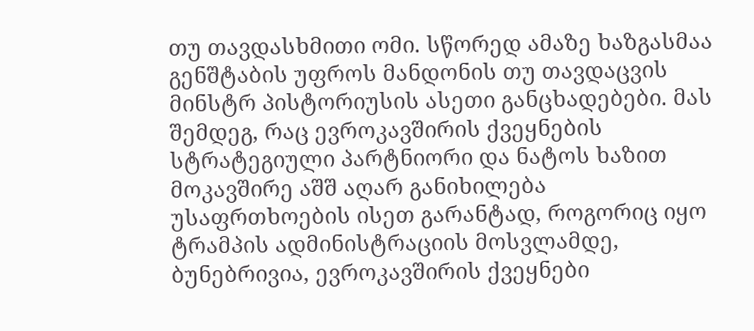თუ თავდასხმითი ომი. სწორედ ამაზე ხაზგასმაა გენშტაბის უფროს მანდონის თუ თავდაცვის მინსტრ პისტორიუსის ასეთი განცხადებები. მას შემდეგ, რაც ევროკავშირის ქვეყნების სტრატეგიული პარტნიორი და ნატოს ხაზით მოკავშირე აშშ აღარ განიხილება უსაფრთხოების ისეთ გარანტად, როგორიც იყო ტრამპის ადმინისტრაციის მოსვლამდე, ბუნებრივია, ევროკავშირის ქვეყნები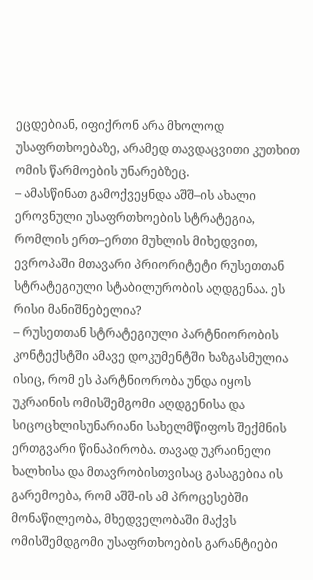ეცდებიან, იფიქრონ არა მხოლოდ უსაფრთხოებაზე, არამედ თავდაცვითი კუთხით ომის წარმოების უნარებზეც.
– ამასწინათ გამოქვეყნდა აშშ–ის ახალი ეროვნული უსაფრთხოების სტრატეგია, რომლის ერთ–ერთი მუხლის მიხედვით, ევროპაში მთავარი პრიორიტეტი რუსეთთან სტრატეგიული სტაბილურობის აღდგენაა. ეს რისი მანიშნებელია?
– რუსეთთან სტრატეგიული პარტნიორობის კონტექსტში ამავე დოკუმენტში ხაზგასმულია ისიც, რომ ეს პარტნიორობა უნდა იყოს უკრაინის ომისშემგომი აღდგენისა და სიცოცხლისუნარიანი სახელმწიფოს შექმნის ერთგვარი წინაპირობა. თავად უკრაინელი ხალხისა და მთავრობისთვისაც გასაგებია ის გარემოება, რომ აშშ-ის ამ პროცესებში მონაწილეობა, მხედველობაში მაქვს ომისშემდგომი უსაფრთხოების გარანტიები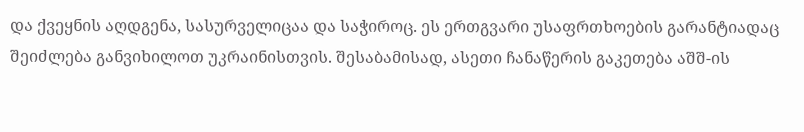და ქვეყნის აღდგენა, სასურველიცაა და საჭიროც. ეს ერთგვარი უსაფრთხოების გარანტიადაც შეიძლება განვიხილოთ უკრაინისთვის. შესაბამისად, ასეთი ჩანაწერის გაკეთება აშშ-ის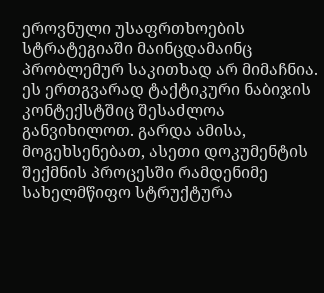ეროვნული უსაფრთხოების სტრატეგიაში მაინცდამაინც პრობლემურ საკითხად არ მიმაჩნია. ეს ერთგვარად ტაქტიკური ნაბიჯის კონტექსტშიც შესაძლოა განვიხილოთ. გარდა ამისა, მოგეხსენებათ, ასეთი დოკუმენტის შექმნის პროცესში რამდენიმე სახელმწიფო სტრუქტურა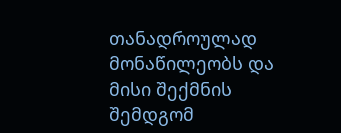თანადროულად მონაწილეობს და მისი შექმნის შემდგომ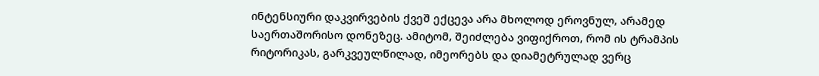ინტენსიური დაკვირვების ქვეშ ექცევა არა მხოლოდ ეროვნულ, არამედ საერთაშორისო დონეზეც. ამიტომ, შეიძლება ვიფიქროთ, რომ ის ტრამპის რიტორიკას, გარკვეულწილად, იმეორებს და დიამეტრულად ვერც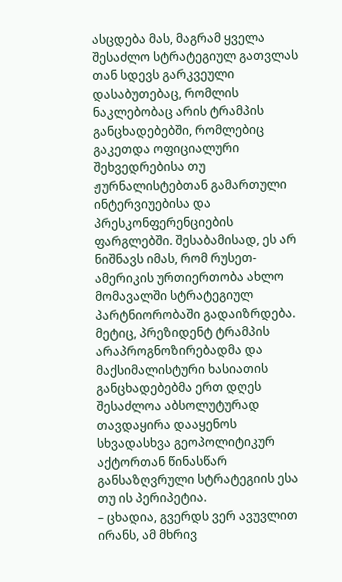ასცდება მას, მაგრამ ყველა შესაძლო სტრატეგიულ გათვლას თან სდევს გარკვეული დასაბუთებაც, რომლის ნაკლებობაც არის ტრამპის განცხადებებში, რომლებიც გაკეთდა ოფიციალური შეხვედრებისა თუ ჟურნალისტებთან გამართული ინტერვიუებისა და პრესკონფერენციების ფარგლებში. შესაბამისად, ეს არ ნიშნავს იმას, რომ რუსეთ-ამერიკის ურთიერთობა ახლო მომავალში სტრატეგიულ პარტნიორობაში გადაიზრდება. მეტიც, პრეზიდენტ ტრამპის არაპროგნოზირებადმა და მაქსიმალისტური ხასიათის განცხადებებმა ერთ დღეს შესაძლოა აბსოლუტურად თავდაყირა დააყენოს სხვადასხვა გეოპოლიტიკურ აქტორთან წინასწარ განსაზღვრული სტრატეგიის ესა თუ ის პერიპეტია.
– ცხადია, გვერდს ვერ ავუვლით ირანს, ამ მხრივ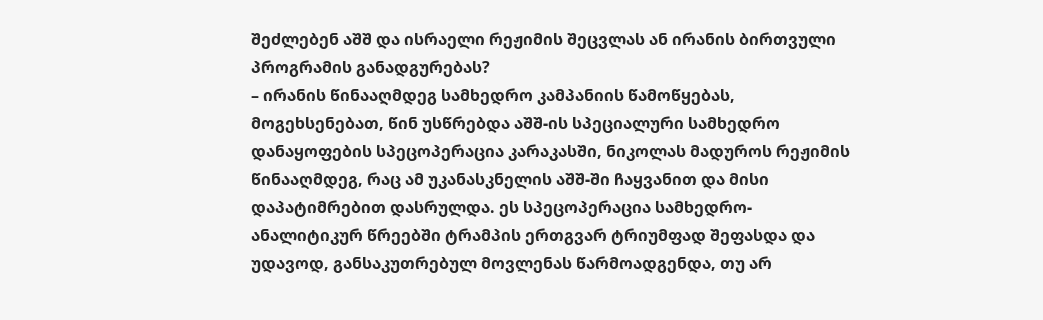შეძლებენ აშშ და ისრაელი რეჟიმის შეცვლას ან ირანის ბირთვული პროგრამის განადგურებას?
– ირანის წინააღმდეგ სამხედრო კამპანიის წამოწყებას, მოგეხსენებათ, წინ უსწრებდა აშშ-ის სპეციალური სამხედრო დანაყოფების სპეცოპერაცია კარაკასში, ნიკოლას მადუროს რეჟიმის წინააღმდეგ, რაც ამ უკანასკნელის აშშ-ში ჩაყვანით და მისი დაპატიმრებით დასრულდა. ეს სპეცოპერაცია სამხედრო-ანალიტიკურ წრეებში ტრამპის ერთგვარ ტრიუმფად შეფასდა და უდავოდ, განსაკუთრებულ მოვლენას წარმოადგენდა, თუ არ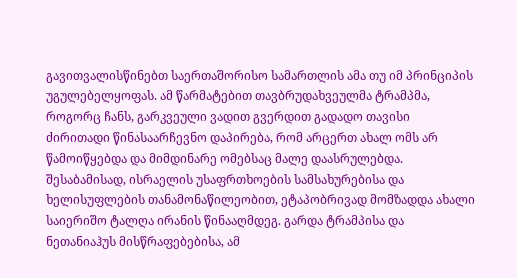გავითვალისწინებთ საერთაშორისო სამართლის ამა თუ იმ პრინციპის უგულებელყოფას. ამ წარმატებით თავბრუდახვეულმა ტრამპმა, როგორც ჩანს, გარკვეული ვადით გვერდით გადადო თავისი ძირითადი წინასაარჩევნო დაპირება, რომ არცერთ ახალ ომს არ წამოიწყებდა და მიმდინარე ომებსაც მალე დაასრულებდა. შესაბამისად, ისრაელის უსაფრთხოების სამსახურებისა და ხელისუფლების თანამონაწილეობით, ეტაპობრივად მომზადდა ახალი საიერიშო ტალღა ირანის წინააღმდეგ. გარდა ტრამპისა და ნეთანიაჰუს მისწრაფებებისა, ამ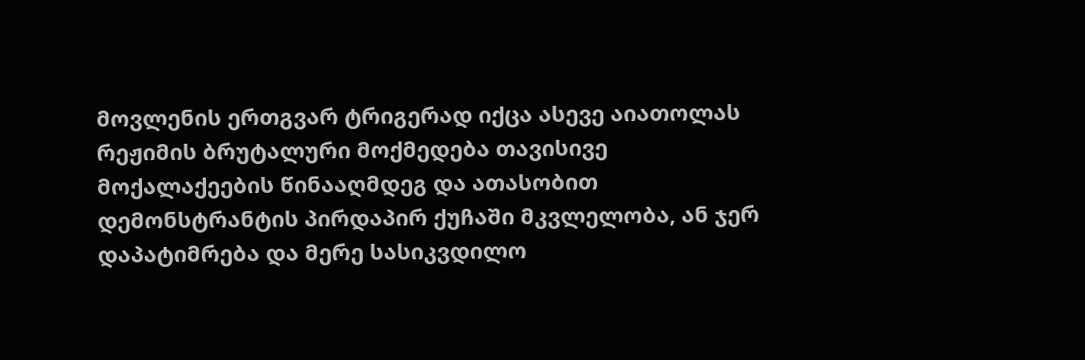მოვლენის ერთგვარ ტრიგერად იქცა ასევე აიათოლას რეჟიმის ბრუტალური მოქმედება თავისივე მოქალაქეების წინააღმდეგ და ათასობით დემონსტრანტის პირდაპირ ქუჩაში მკვლელობა, ან ჯერ დაპატიმრება და მერე სასიკვდილო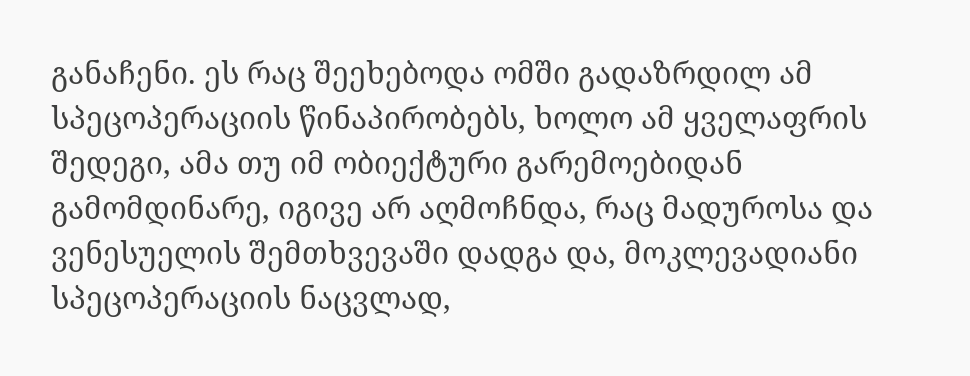განაჩენი. ეს რაც შეეხებოდა ომში გადაზრდილ ამ სპეცოპერაციის წინაპირობებს, ხოლო ამ ყველაფრის შედეგი, ამა თუ იმ ობიექტური გარემოებიდან გამომდინარე, იგივე არ აღმოჩნდა, რაც მადუროსა და ვენესუელის შემთხვევაში დადგა და, მოკლევადიანი სპეცოპერაციის ნაცვლად,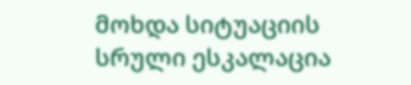მოხდა სიტუაციის სრული ესკალაცია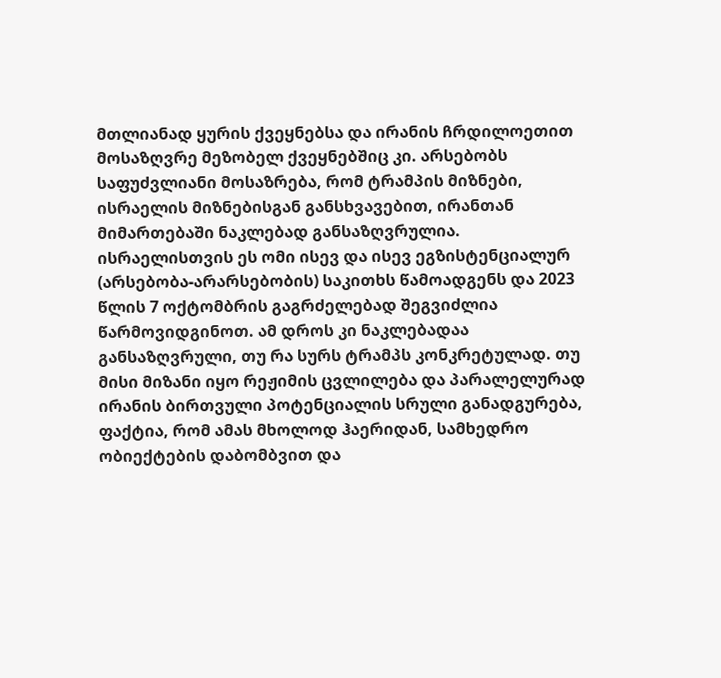მთლიანად ყურის ქვეყნებსა და ირანის ჩრდილოეთით მოსაზღვრე მეზობელ ქვეყნებშიც კი. არსებობს საფუძვლიანი მოსაზრება, რომ ტრამპის მიზნები, ისრაელის მიზნებისგან განსხვავებით, ირანთან მიმართებაში ნაკლებად განსაზღვრულია. ისრაელისთვის ეს ომი ისევ და ისევ ეგზისტენციალურ (არსებობა-არარსებობის) საკითხს წამოადგენს და 2023 წლის 7 ოქტომბრის გაგრძელებად შეგვიძლია წარმოვიდგინოთ. ამ დროს კი ნაკლებადაა განსაზღვრული, თუ რა სურს ტრამპს კონკრეტულად. თუ მისი მიზანი იყო რეჟიმის ცვლილება და პარალელურად ირანის ბირთვული პოტენციალის სრული განადგურება, ფაქტია, რომ ამას მხოლოდ ჰაერიდან, სამხედრო ობიექტების დაბომბვით და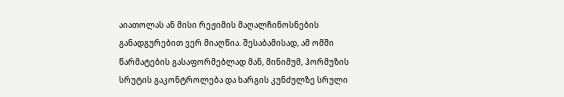აიათოლას ან მისი რეჟიმის მაღალჩინოსნების განადგურებით ვერ მიაღწია. შესაბამისად, ამ ომში წარმატების გასაფორმებლად მან, მინიმუმ, ჰორმუზის სრუტის გაკონტროლება და ხარგის კუნძულზე სრული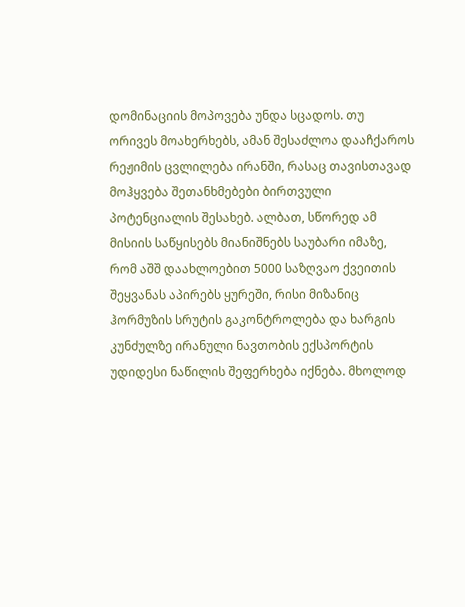დომინაციის მოპოვება უნდა სცადოს. თუ ორივეს მოახერხებს, ამან შესაძლოა დააჩქაროს რეჟიმის ცვლილება ირანში, რასაც თავისთავად მოჰყვება შეთანხმებები ბირთვული პოტენციალის შესახებ. ალბათ, სწორედ ამ მისიის საწყისებს მიანიშნებს საუბარი იმაზე, რომ აშშ დაახლოებით 5000 საზღვაო ქვეითის შეყვანას აპირებს ყურეში, რისი მიზანიც ჰორმუზის სრუტის გაკონტროლება და ხარგის კუნძულზე ირანული ნავთობის ექსპორტის უდიდესი ნაწილის შეფერხება იქნება. მხოლოდ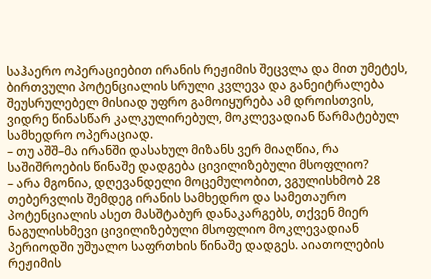საჰაერო ოპერაციებით ირანის რეჟიმის შეცვლა და მით უმეტეს, ბირთვული პოტენციალის სრული კვლევა და განეიტრალება შეუსრულებელ მისიად უფრო გამოიყურება ამ დროისთვის, ვიდრე წინასწარ კალკულირებულ, მოკლევადიან წარმატებულ სამხედრო ოპერაციად.
– თუ აშშ–მა ირანში დასახულ მიზანს ვერ მიაღწია, რა საშიშროების წინაშე დადგება ცივილიზებული მსოფლიო?
– არა მგონია, დღევანდელი მოცემულობით, ვგულისხმობ 28 თებერვლის შემდეგ ირანის სამხედრო და სამეთაურო პოტენციალის ასეთ მასშტაბურ დანაკარგებს, თქვენ მიერ ნაგულისხმევი ცივილიზებული მსოფლიო მოკლევადიან პერიოდში უშუალო საფრთხის წინაშე დადგეს. აიათოლების რეჟიმის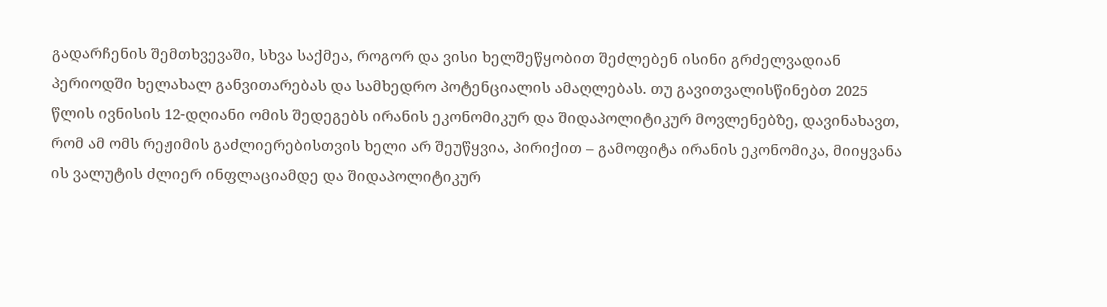გადარჩენის შემთხვევაში, სხვა საქმეა, როგორ და ვისი ხელშეწყობით შეძლებენ ისინი გრძელვადიან პერიოდში ხელახალ განვითარებას და სამხედრო პოტენციალის ამაღლებას. თუ გავითვალისწინებთ 2025 წლის ივნისის 12-დღიანი ომის შედეგებს ირანის ეკონომიკურ და შიდაპოლიტიკურ მოვლენებზე, დავინახავთ, რომ ამ ომს რეჟიმის გაძლიერებისთვის ხელი არ შეუწყვია, პირიქით – გამოფიტა ირანის ეკონომიკა, მიიყვანა ის ვალუტის ძლიერ ინფლაციამდე და შიდაპოლიტიკურ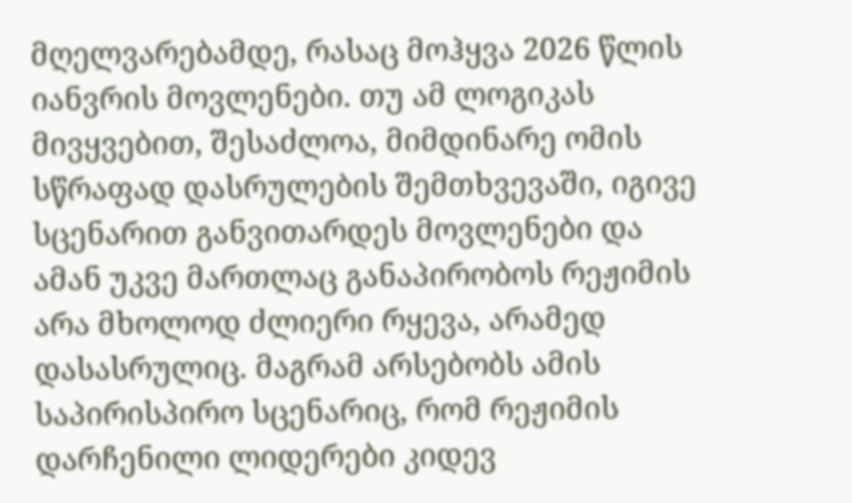მღელვარებამდე, რასაც მოჰყვა 2026 წლის იანვრის მოვლენები. თუ ამ ლოგიკას მივყვებით, შესაძლოა, მიმდინარე ომის სწრაფად დასრულების შემთხვევაში, იგივე სცენარით განვითარდეს მოვლენები და ამან უკვე მართლაც განაპირობოს რეჟიმის არა მხოლოდ ძლიერი რყევა, არამედ დასასრულიც. მაგრამ არსებობს ამის საპირისპირო სცენარიც, რომ რეჟიმის დარჩენილი ლიდერები კიდევ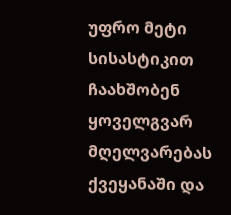უფრო მეტი სისასტიკით ჩაახშობენ ყოველგვარ მღელვარებას ქვეყანაში და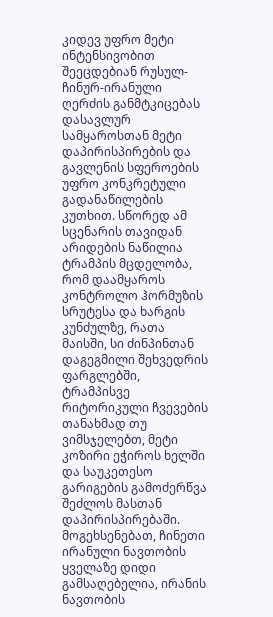კიდევ უფრო მეტი ინტენსივობით შეეცდებიან რუსულ-ჩინურ-ირანული ღერძის განმტკიცებას დასავლურ სამყაროსთან მეტი დაპირისპირების და გავლენის სფეროების უფრო კონკრეტული გადანაწილების კუთხით. სწორედ ამ სცენარის თავიდან არიდების ნაწილია ტრამპის მცდელობა, რომ დაამყაროს კონტროლო ჰორმუზის სრუტესა და ხარგის კუნძულზე, რათა მაისში, სი ძინპინთან დაგეგმილი შეხვედრის ფარგლებში, ტრამპისვე რიტორიკული ჩვევების თანახმად თუ ვიმსჯელებთ, მეტი კოზირი ეჭიროს ხელში და საუკეთესო გარიგების გამოძერწვა შეძლოს მასთან დაპირისპირებაში. მოგეხსენებათ, ჩინეთი ირანული ნავთობის ყველაზე დიდი გამსაღებელია, ირანის ნავთობის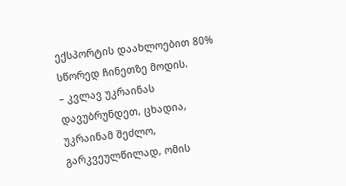ექსპორტის დაახლოებით 80% სწორედ ჩინეთზე მოდის.
– კვლავ უკრაინას დავუბრუნდეთ, ცხადია, უკრაინამ შეძლო, გარკვეულწილად, ომის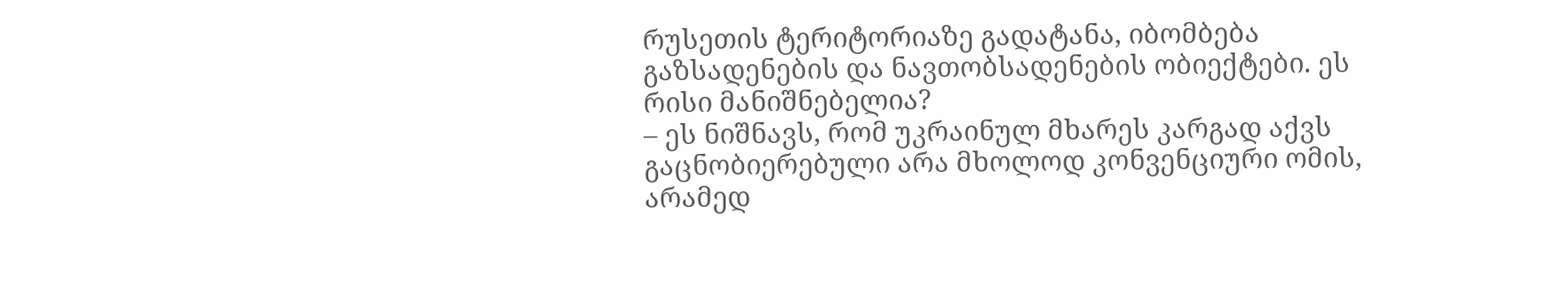რუსეთის ტერიტორიაზე გადატანა, იბომბება გაზსადენების და ნავთობსადენების ობიექტები. ეს რისი მანიშნებელია?
– ეს ნიშნავს, რომ უკრაინულ მხარეს კარგად აქვს გაცნობიერებული არა მხოლოდ კონვენციური ომის, არამედ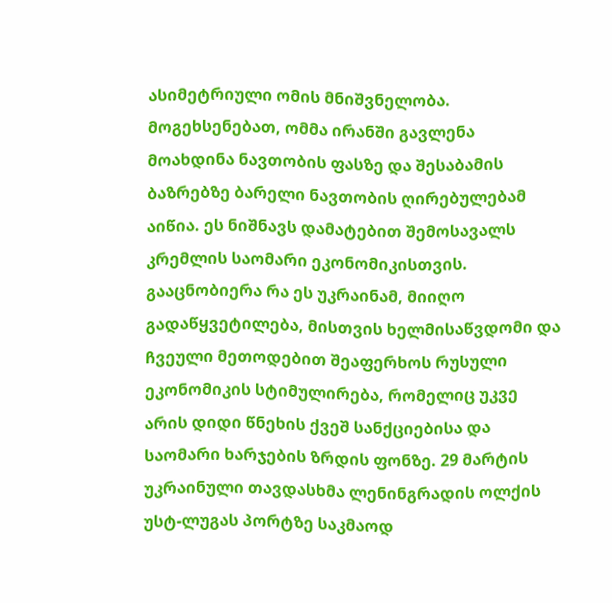ასიმეტრიული ომის მნიშვნელობა. მოგეხსენებათ, ომმა ირანში გავლენა მოახდინა ნავთობის ფასზე და შესაბამის ბაზრებზე ბარელი ნავთობის ღირებულებამ აიწია. ეს ნიშნავს დამატებით შემოსავალს კრემლის საომარი ეკონომიკისთვის. გააცნობიერა რა ეს უკრაინამ, მიიღო გადაწყვეტილება, მისთვის ხელმისაწვდომი და ჩვეული მეთოდებით შეაფერხოს რუსული ეკონომიკის სტიმულირება, რომელიც უკვე არის დიდი წნეხის ქვეშ სანქციებისა და საომარი ხარჯების ზრდის ფონზე. 29 მარტის უკრაინული თავდასხმა ლენინგრადის ოლქის უსტ-ლუგას პორტზე საკმაოდ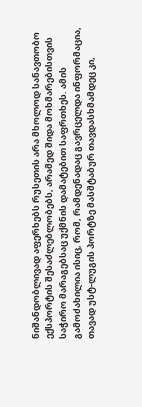ნიშანდობლივად აფერხებს რუსეთის არა მხოლოდ სანავთობო ექსპორტის შესაძლებლობებს, არამედ შიდა მოხმარებისთვის საჭირო მარაგებსაც უქმნის დამატებით საფრთხეს. ამის გამოძახილია ისიც, რომ, რამდენადაც გავრცელდა ინფორმაცია, თავად უსტ-ლუგის პორტზე მასშტაბურ თავდასხმამდეც კი,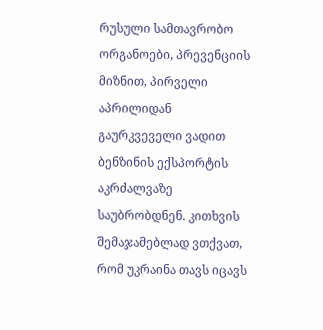რუსული სამთავრობო ორგანოები, პრევენციის მიზნით, პირველი აპრილიდან გაურკვეველი ვადით ბენზინის ექსპორტის აკრძალვაზე საუბრობდნენ. კითხვის შემაჯამებლად ვთქვათ, რომ უკრაინა თავს იცავს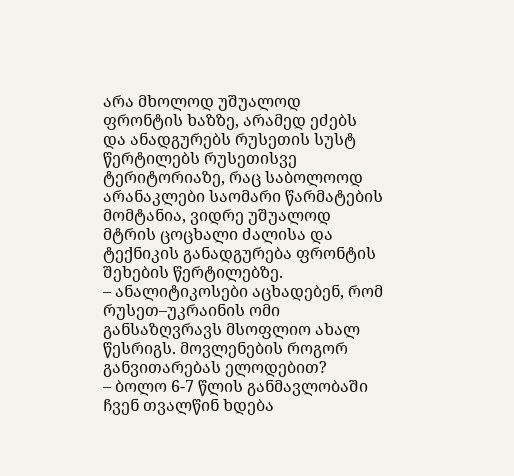არა მხოლოდ უშუალოდ ფრონტის ხაზზე, არამედ ეძებს და ანადგურებს რუსეთის სუსტ წერტილებს რუსეთისვე ტერიტორიაზე, რაც საბოლოოდ არანაკლები საომარი წარმატების მომტანია, ვიდრე უშუალოდ მტრის ცოცხალი ძალისა და ტექნიკის განადგურება ფრონტის შეხების წერტილებზე.
– ანალიტიკოსები აცხადებენ, რომ რუსეთ–უკრაინის ომი განსაზღვრავს მსოფლიო ახალ წესრიგს. მოვლენების როგორ განვითარებას ელოდებით?
– ბოლო 6-7 წლის განმავლობაში ჩვენ თვალწინ ხდება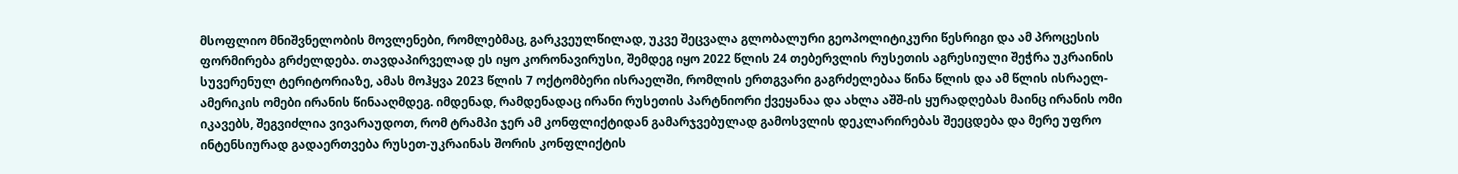მსოფლიო მნიშვნელობის მოვლენები, რომლებმაც, გარკვეულწილად, უკვე შეცვალა გლობალური გეოპოლიტიკური წესრიგი და ამ პროცესის ფორმირება გრძელდება. თავდაპირველად ეს იყო კორონავირუსი, შემდეგ იყო 2022 წლის 24 თებერვლის რუსეთის აგრესიული შეჭრა უკრაინის სუვერენულ ტერიტორიაზე, ამას მოჰყვა 2023 წლის 7 ოქტომბერი ისრაელში, რომლის ერთგვარი გაგრძელებაა წინა წლის და ამ წლის ისრაელ-ამერიკის ომები ირანის წინააღმდეგ. იმდენად, რამდენადაც ირანი რუსეთის პარტნიორი ქვეყანაა და ახლა აშშ-ის ყურადღებას მაინც ირანის ომი იკავებს, შეგვიძლია ვივარაუდოთ, რომ ტრამპი ჯერ ამ კონფლიქტიდან გამარჯვებულად გამოსვლის დეკლარირებას შეეცდება და მერე უფრო ინტენსიურად გადაერთვება რუსეთ-უკრაინას შორის კონფლიქტის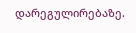დარეგულირებაზე.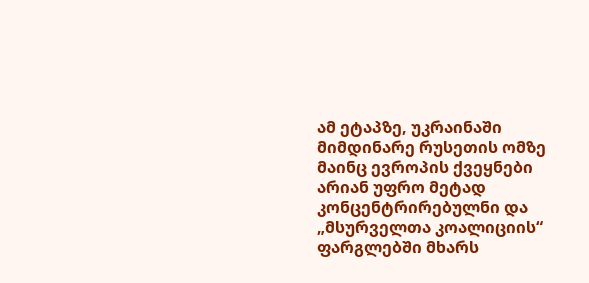ამ ეტაპზე, უკრაინაში მიმდინარე რუსეთის ომზე მაინც ევროპის ქვეყნები არიან უფრო მეტად კონცენტრირებულნი და „მსურველთა კოალიციის“ ფარგლებში მხარს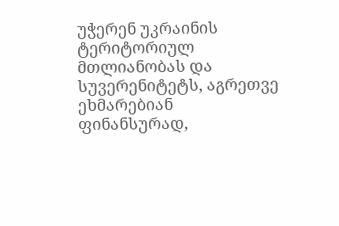უჭერენ უკრაინის ტერიტორიულ მთლიანობას და სუვერენიტეტს, აგრეთვე ეხმარებიან ფინანსურად,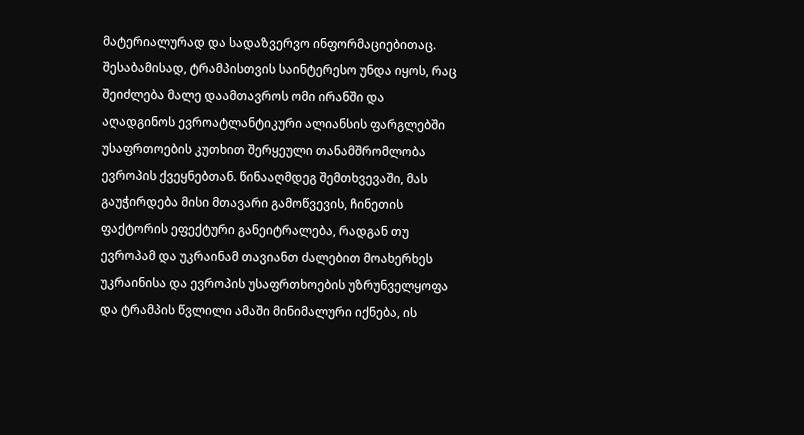მატერიალურად და სადაზვერვო ინფორმაციებითაც. შესაბამისად, ტრამპისთვის საინტერესო უნდა იყოს, რაც შეიძლება მალე დაამთავროს ომი ირანში და აღადგინოს ევროატლანტიკური ალიანსის ფარგლებში უსაფრთოების კუთხით შერყეული თანამშრომლობა ევროპის ქვეყნებთან. წინააღმდეგ შემთხვევაში, მას გაუჭირდება მისი მთავარი გამოწვევის, ჩინეთის ფაქტორის ეფექტური განეიტრალება, რადგან თუ ევროპამ და უკრაინამ თავიანთ ძალებით მოახერხეს უკრაინისა და ევროპის უსაფრთხოების უზრუნველყოფა და ტრამპის წვლილი ამაში მინიმალური იქნება, ის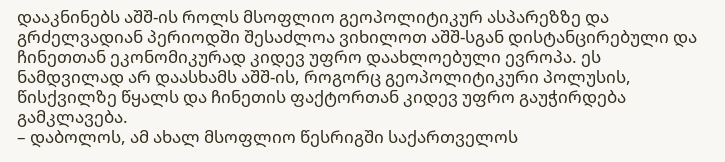დააკნინებს აშშ-ის როლს მსოფლიო გეოპოლიტიკურ ასპარეზზე და გრძელვადიან პერიოდში შესაძლოა ვიხილოთ აშშ-სგან დისტანცირებული და ჩინეთთან ეკონომიკურად კიდევ უფრო დაახლოებული ევროპა. ეს ნამდვილად არ დაასხამს აშშ-ის, როგორც გეოპოლიტიკური პოლუსის, წისქვილზე წყალს და ჩინეთის ფაქტორთან კიდევ უფრო გაუჭირდება გამკლავება.
– დაბოლოს, ამ ახალ მსოფლიო წესრიგში საქართველოს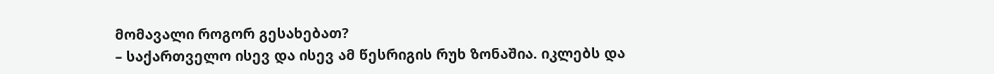მომავალი როგორ გესახებათ?
– საქართველო ისევ და ისევ ამ წესრიგის რუხ ზონაშია. იკლებს და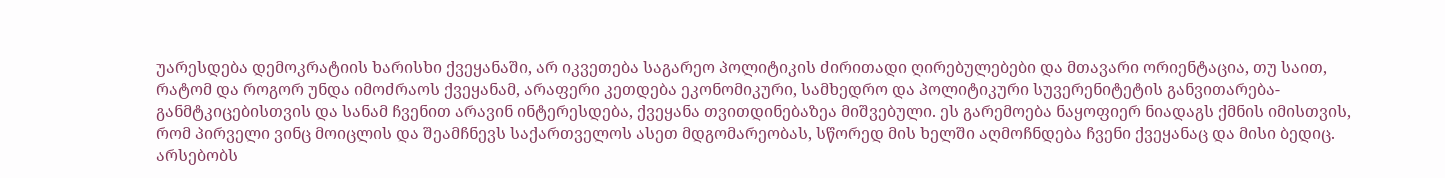უარესდება დემოკრატიის ხარისხი ქვეყანაში, არ იკვეთება საგარეო პოლიტიკის ძირითადი ღირებულებები და მთავარი ორიენტაცია, თუ საით, რატომ და როგორ უნდა იმოძრაოს ქვეყანამ, არაფერი კეთდება ეკონომიკური, სამხედრო და პოლიტიკური სუვერენიტეტის განვითარება-განმტკიცებისთვის და სანამ ჩვენით არავინ ინტერესდება, ქვეყანა თვითდინებაზეა მიშვებული. ეს გარემოება ნაყოფიერ ნიადაგს ქმნის იმისთვის, რომ პირველი ვინც მოიცლის და შეამჩნევს საქართველოს ასეთ მდგომარეობას, სწორედ მის ხელში აღმოჩნდება ჩვენი ქვეყანაც და მისი ბედიც. არსებობს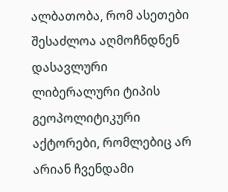ალბათობა, რომ ასეთები შესაძლოა აღმოჩნდნენ დასავლური ლიბერალური ტიპის გეოპოლიტიკური აქტორები, რომლებიც არ არიან ჩვენდამი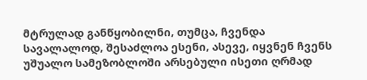მტრულად განწყობილნი, თუმცა, ჩვენდა სავალალოდ, შესაძლოა ესენი, ასევე, იყვნენ ჩვენს უშუალო სამეზობლოში არსებული ისეთი ღრმად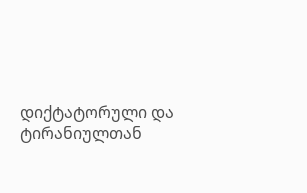დიქტატორული და ტირანიულთან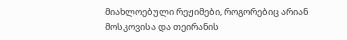მიახლოებული რეჟიმები, როგორებიც არიან მოსკოვისა და თეირანის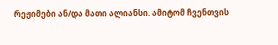რეჟიმები ან/და მათი ალიანსი. ამიტომ ჩვენთვის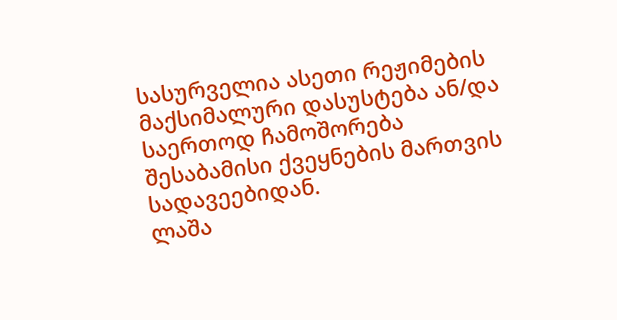სასურველია ასეთი რეჟიმების მაქსიმალური დასუსტება ან/და საერთოდ ჩამოშორება შესაბამისი ქვეყნების მართვის სადავეებიდან.
ლაშა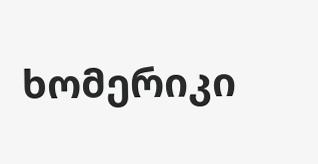ხომერიკი